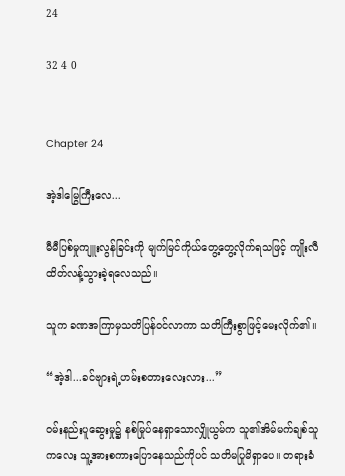24

32 4 0


Chapter 24

အဲ့ဒါမြွေကြီးလေ...

မီမီပြစ်မှုကျူးလွန်ခြင်းကို မျက်မြင်ကိုယ်တွေ့တွေ့လိုက်ရသဖြင့် ကျိုးလီထိတ်လန့်သွားခဲ့ရလေသည်။

သူက ခဏအကြာမှသတိပြန်ဝင်လာကာ သတိကြီးစွာဖြင့်မေးလိုက်၏။

“အဲ့ဒါ...ခင်ဗျားရဲ့ဟမ်းစတားလေးလား...”

ဝမ်းနည်းပူဆွေးမှု၌ နစ်မြုပ်နေရှာသောလျှိုယွမ်က သူ၏အိမ်မက်ချစ်သူကလေး သူ့အားစကားပြောနေသည်ကိုပင် သတိမပြုမိရှာပေ။ တရားခံ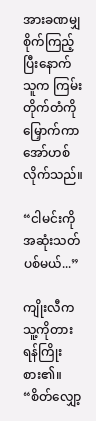အားခဏမျှစိုက်ကြည့်ပြီးနောက် သူက ကြမ်းတိုက်တံကိုမြှောက်ကာ အော်ဟစ်လိုက်သည်။

“ငါမင်းကို အဆုံးသတ်ပစ်မယ်...”

ကျိုးလီက သူ့ကိုတားရန်ကြိုးစား၏။ “စိတ်လျှော့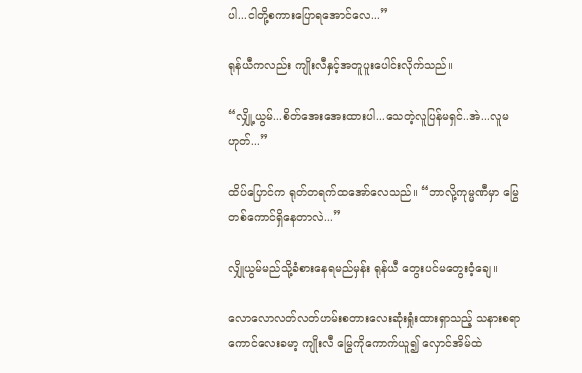ပါ...ငါတို့စကားပြောရအောင်လေ...”

ရုန်ယီကလည်း ကျိုးလီနှင့်အတူပူးပေါင်းလိုက်သည်။

“လျှို့ယွမ်...စိတ်အေးအေးထားပါ...သေတဲ့လူပြန်မရှင်..အဲ...လူမဟုတ်...”

ထိပ်ပြောင်က ရုတ်တရက်ထအော်လေသည်။ “ဘာလို့ကုမ္မဏီမှာ မြွေတစ်ကောင်ရှိနေတာလဲ...”

လျှိုယွမ်မည်သို့ခံစားနေရမည်မှန်း ရုန်ယီ တွေးပင်မတွေးဝံ့ချေ။

လောလောလတ်လတ်ဟမ်းစတားလေးဆုံးရှုံးထားရှာသည့် သနားစရာကောင်လေးခမာ့ ကျိုးလီ မြွေကိုကောက်ယူ၍ လှောင်အိမ်ထဲ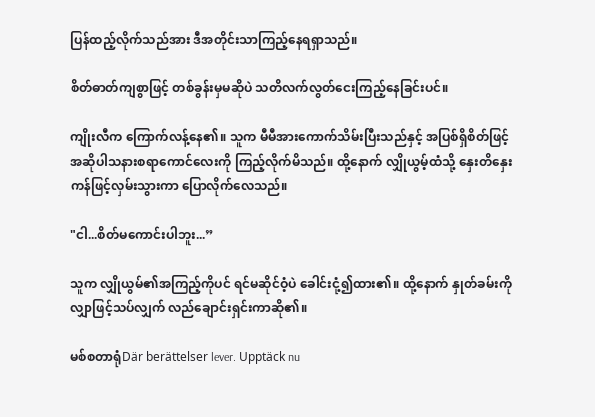ပြန်ထည့်လိုက်သည်အား ဒီအတိုင်းသာကြည့်နေရရှာသည်။

စိတ်ဓာတ်ကျစွာဖြင့် တစ်ခွန်းမှမဆိုပဲ သတိလက်လွတ်ငေးကြည့်နေခြင်းပင်။

ကျိုးလီက ကြောက်လန့်နေ၏။ သူက မီမီအားကောက်သိမ်းပြီးသည်နှင့် အပြစ်ရှိစိတ်ဖြင့် အဆိုပါသနားစရာကောင်လေးကို ကြည့်လိုက်မိသည်။ ထို့နောက် လျှိုယွမ့်ထံသို့ နှေးတိနှေးကန်ဖြင့်လှမ်းသွားကာ ပြောလိုက်လေသည်။

"ငါ...စိတ်မကောင်းပါဘူး...”

သူက လျှိုယွမ်၏အကြည့်ကိုပင် ရင်မဆိုင်ဝံ့ပဲ ခေါင်းငုံ့၍ထား၏။ ထို့နောက် နှုတ်ခမ်းကိုလျှာဖြင့်သပ်လျှက် လည်ချောင်းရှင်းကာဆို၏။

မစ်စတာရုံDär berättelser lever. Upptäck nu